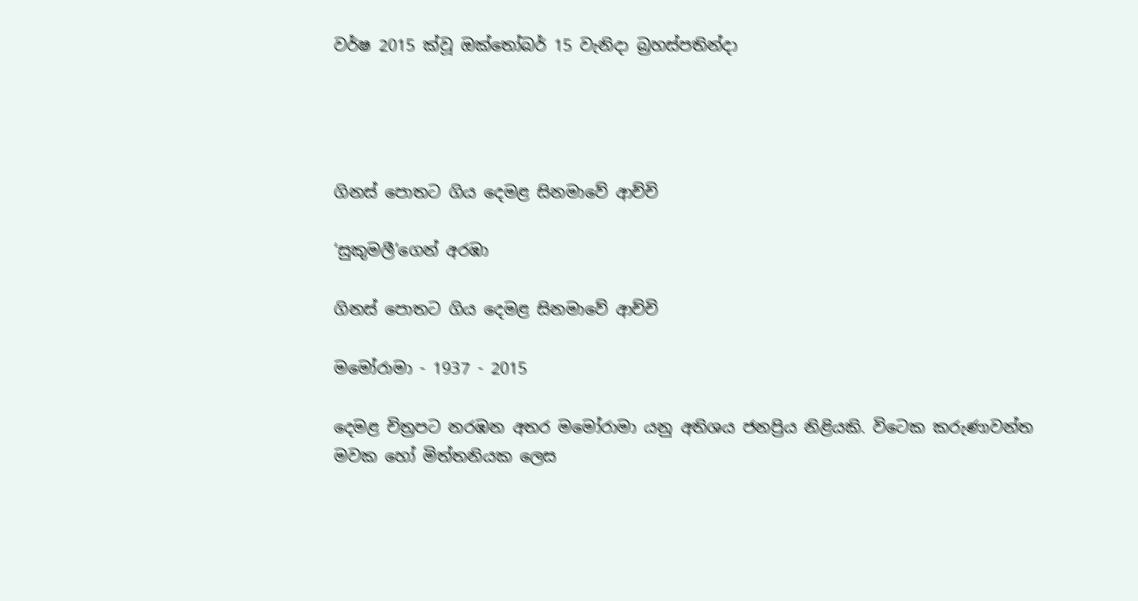වර්ෂ 2015 ක්වූ ඔක්තෝබර් 15 වැනිදා බ්‍රහස්පතින්දා




ගිනස් පොතට ගිය දෙමළ සිනමාවේ ආච්චි

‘සුකුමලී’ගෙන් අරඹා

ගිනස් පොතට ගිය දෙමළ සිනමාවේ ආච්චි

මමෝරාමා - 1937 - 2015

දෙමළ චිත්‍රපට නරඹන අතර මමෝරාමා යනු අතිශය ජනප්‍රිය නිළියකි. විටෙක කරුණාවන්ත මවක හෝ මිත්තනියක ලෙස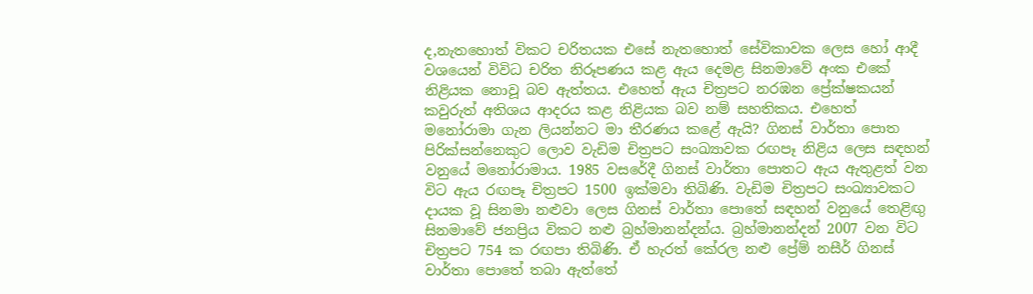ද,නැතහොත් විකට චරිතයක එසේ නැතහොත් සේවිකාවක ලෙස හෝ ආදී වශයෙන් විවිධ චරිත නිරූපණය කළ ඇය දෙමළ සිනමාවේ අංක එකේ නිළියක නොවූ බව ඇත්තය. එහෙත් ඇය චිත්‍රපට නරඹන ප්‍රේක්ෂකයන් කවුරුත් අතිශය ආදරය කළ නිළියක බව නම් සහතිකය. එහෙත් මනෝරාමා ගැන ලියන්නට මා තීරණය කළේ ඇයි? ගිනස් වාර්තා පොත පිරික්සන්නෙකුට ලොව වැඩිම චිත්‍රපට සංඛ්‍යාවක රඟපෑ නිළිය ලෙස සඳහන් වනුයේ මනෝරාමාය. 1985 වසරේදී ගිනස් වාර්තා පොතට ඇය ඇතුළත් වන විට ඇය රඟපෑ චිත්‍රපට 1500 ඉක්මවා තිබිණි. වැඩිම චිත්‍රපට සංඛ්‍යාවකට දායක වූ සිනමා නළුවා ලෙස ගිනස් වාර්තා පොතේ සඳහන් වනුයේ තෙළිඟු සිනමාවේ ජනප්‍රිය විකට නළු බ්‍රහ්මානන්දන්ය. බ්‍රහ්මානන්දන් 2007 වන විට චිත්‍රපට 754 ක රඟපා තිබිණි. ඒ හැරත් කේරල නළු ප්‍රේම් නසීර් ගිනස් වාර්තා පොතේ තබා ඇත්තේ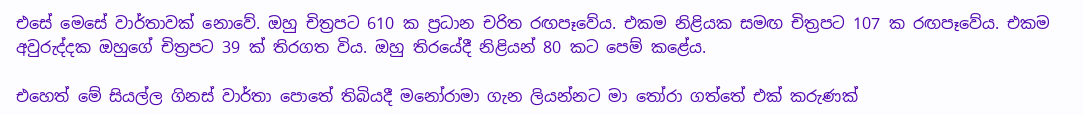එසේ මෙසේ වාර්තාවක් නොවේ. ඔහු චිත්‍රපට 610 ක ප්‍රධාන චරිත රඟපෑවේය. එකම නිළියක සමඟ චිත්‍රපට 107 ක රඟපෑවේය. එකම අවුරුද්දක ඔහුගේ චිත්‍රපට 39 ක් තිරගත විය. ඔහු තිරයේදී නිළියන් 80 කට පෙම් කළේය.

එහෙත් මේ සියල්ල ගිනස් වාර්තා පොතේ තිබියදී මනෝරාමා ගැන ලියන්නට මා තෝරා ගත්තේ එක් කරුණක්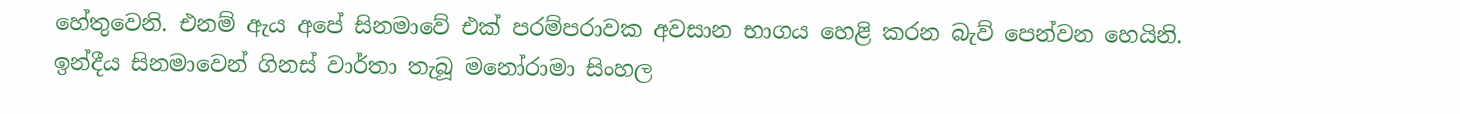හේතුවෙනි. එනම් ඇය අපේ සිනමාවේ එක් පරම්පරාවක අවසාන භාගය හෙළි කරන බැව් පෙන්වන හෙයිනි. ඉන්දීය සිනමාවෙන් ගිනස් වාර්තා තැබූ මනෝරාමා සිංහල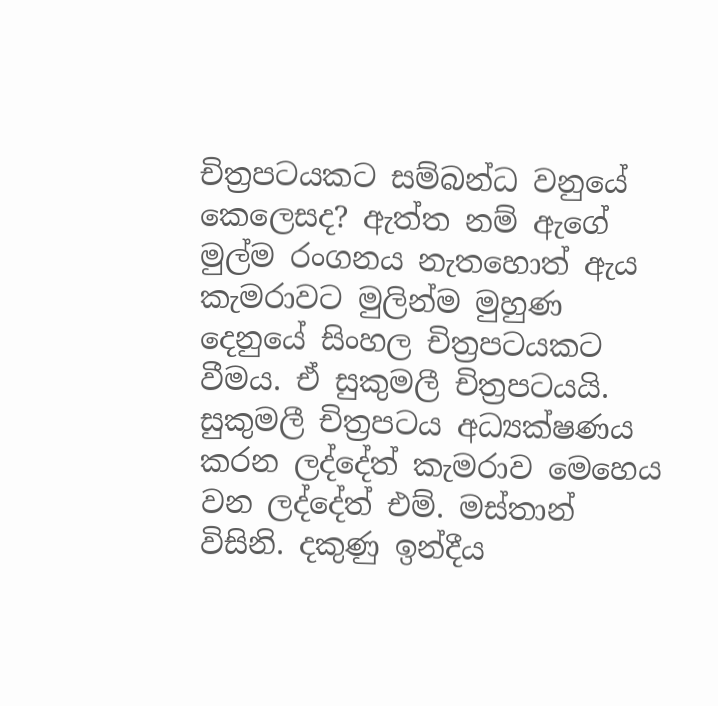චිත්‍රපටයකට සම්බන්ධ වනුයේ කෙලෙසද? ඇත්ත නම් ඇගේ මුල්ම රංගනය නැතහොත් ඇය කැමරාවට මුලින්ම මුහුණ දෙනුයේ සිංහල චිත්‍රපටයකට වීමය. ඒ සුකුමලී චිත්‍රපටයයි. සුකුමලී චිත්‍රපටය අධ්‍යක්ෂණය කරන ලද්දේත් කැමරාව මෙහෙය වන ලද්දේත් එම්. මස්තාන් විසිනි. දකුණු ඉන්දීය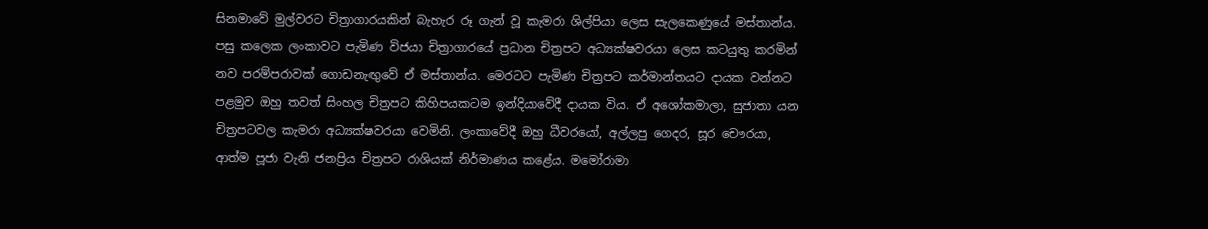සිනමාවේ මුල්වරට චිත්‍රාගාරයකින් බැහැර රූ ගැන් වූ කැමරා ශිල්පියා ලෙස සැලකෙණුයේ මස්තාන්ය. පසු කලෙක ලංකාවට පැමිණ විජයා චිත්‍රාගාරයේ ප්‍රධාන චිත්‍රපට අධ්‍යක්ෂවරයා ලෙස කටයුතු කරමින් නව පරම්පරාවක් ගොඩනැඟුවේ ඒ මස්තාන්ය. මෙරටට පැමිණ චිත්‍රපට කර්මාන්තයට දායක වන්නට පළමුව ඔහු තවත් සිංහල චිත්‍රපට කිහිපයකටම ඉන්දියාවේදී දායක විය. ඒ අශෝකමාලා, සුජාතා යන චිත්‍රපටවල කැමරා අධ්‍යක්ෂවරයා වෙමිනි. ලංකාවේදී ඔහු ධීවරයෝ, අල්ලපු ගෙදර, සූර චෞරයා, ආත්ම පූජා වැනි ජනප්‍රිය චිත්‍රපට රාශියක් නිර්මාණය කළේය. මමෝරාමා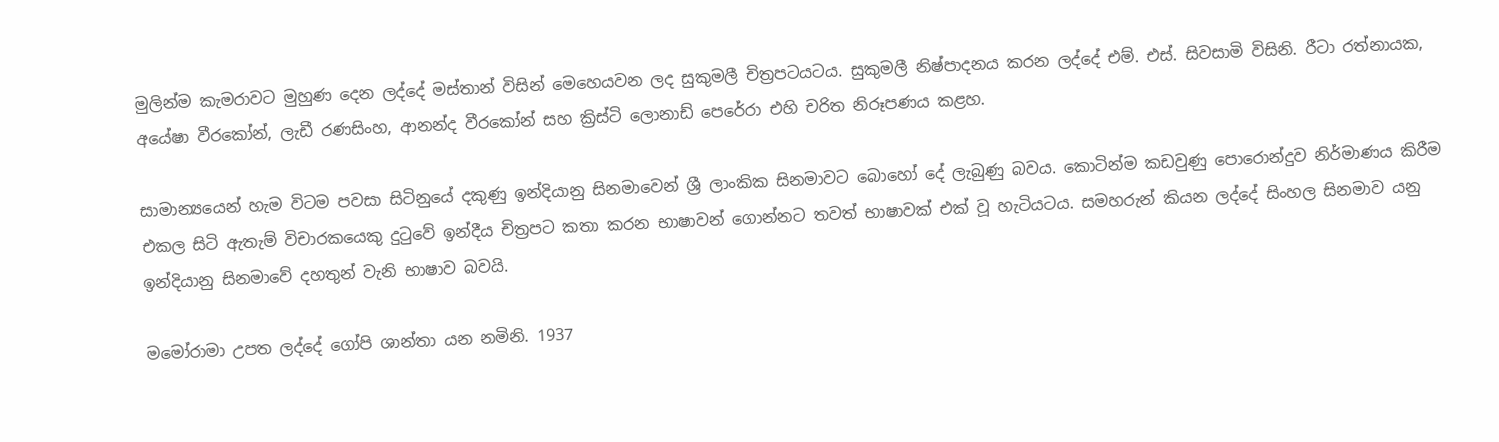මුලින්ම කැමරාවට මුහුණ දෙන ලද්දේ මස්තාන් විසින් මෙහෙයවන ලද සුකුමලී චිත්‍රපටයටය. සුකුමලී නිෂ්පාදනය කරන ලද්දේ එම්. එස්. සිවසාමි විසිනි. රීටා රත්නායක, අයේෂා වීරකෝන්, ලැඩී රණසිංහ, ආනන්ද වීරකෝන් සහ ක්‍රිස්ටි ලොනාඩ් පෙරේරා එහි චරිත නිරූපණය කළහ.

සාමාන්‍යයෙන් හැම විටම පවසා සිටිනුයේ දකුණු ඉන්දියානු සිනමාවෙන් ශ්‍රී ලාංකික සිනමාවට බොහෝ දේ ලැබුණු බවය. කොටින්ම කඩවුණු පොරොන්දුව නිර්මාණය කිරීම එකල සිටි ඇතැම් විචාරකයෙකු දුටුවේ ඉන්දීය චිත්‍රපට කතා කරන භාෂාවන් ගොන්නට තවත් භාෂාවක් එක් වූ හැටියටය. සමහරුන් කියන ලද්දේ සිංහල සිනමාව යනු ඉන්දියානු සිනමාවේ දහතුන් වැනි භාෂාව බවයි.

මමෝරාමා උපත ලද්දේ ගෝපි ශාන්තා යන නමිනි. 1937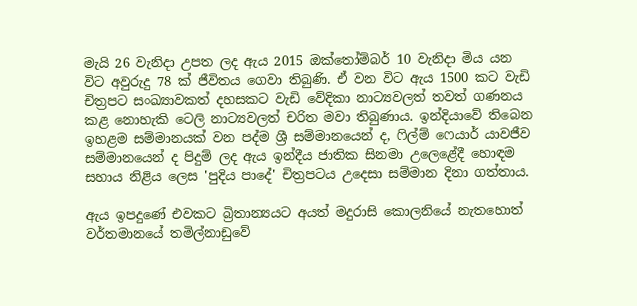මැයි 26 වැනිදා උපත ලද ඇය 2015 ඔක්තෝම්බර් 10 වැනිදා මිය යන විට අවුරුදු 78 ක් ජීවිතය ගෙවා තිබුණි. ඒ වන විට ඇය 1500 කට වැඩි චිත්‍රපට සංඛ්‍යාවකත් දහසකට වැඩි වේදිකා නාට්‍යවලත් තවත් ගණනය කළ නොහැකි ටෙලි නාට්‍යවලත් චරිත මවා තිබුණාය. ඉන්දියාවේ තිබෙන ඉහළම සම්මානයක් වන පද්ම ශ්‍රී සම්මානයෙන් ද, ෆිල්ම් ෆෙයාර් යාවජීව සම්මානයෙන් ද පිදුම් ලද ඇය ඉන්දීය ජාතික සිනමා උලෙළේදී හොඳම සහාය නිළිය ලෙස 'පුදිය පාදේ' චිත්‍රපටය උදෙසා සම්මාන දිනා ගත්තාය.

ඇය ඉපදුණේ එවකට බ්‍රිතාන්‍යයට අයත් මදුරාසි කොලනියේ නැතහොත් වර්තමානයේ තමිල්නාඩුවේ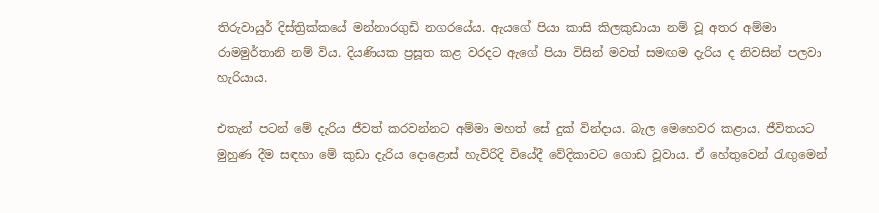තිරුවායුර් දිස්ත්‍රික්කයේ මන්නාරගුඩි නගරයේය. ඇයගේ පියා කාසි කිලකුඩායා නම් වූ අතර අම්මා රාමමුර්තානි නම් විය. දියණියක ප්‍රසූත කළ වරදට ඇගේ පියා විසින් මවත් සමඟම දැරිය ද නිවසින් පලවා හැරියාය.

එතැන් පටන් මේ දැරිය ජීවත් කරවන්නට අම්මා මහත් සේ දුක් වින්දාය. බැල මෙහෙවර කළාය. ජීවිතයට මුහුණ දීම සඳහා මේ කුඩා දැරිය දොළොස් හැවිරිදි වියේදී වේදිකාවට ගොඩ වූවාය. ඒ හේතුවෙන් රැඟුමෙන්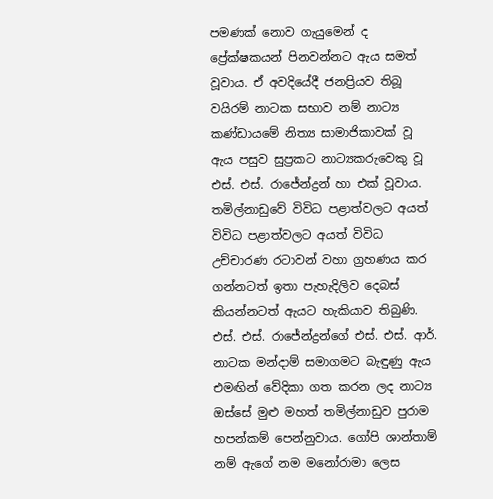පමණක් නොව ගැයුමෙන් ද ප්‍රේක්ෂකයන් පිනවන්නට ඇය සමත් වූවාය. ඒ අවදියේදී ජනප්‍රියව තිබූ වයිරම් නාටක සභාව නම් නාට්‍ය කණ්ඩායමේ නිත්‍ය සාමාජිකාවක් වූ ඇය පසුව සුප්‍රකට නාට්‍යකරුවෙකු වූ එස්. එස්. රාජේන්ද්‍රන් හා එක් වූවාය. තමිල්නාඩුවේ විවිධ පළාත්වලට අයත් විවිධ පළාත්වලට අයත් විවිධ උච්චාරණ රටාවන් වහා ග්‍රහණය කර ගන්නටත් ඉතා පැහැදිලිව දෙබස් කියන්නටත් ඇයට හැකියාව තිබුණි. එස්. එස්. රාජේන්ද්‍රන්ගේ එස්. එස්. ආර්. නාටක මන්දාම් සමාගමට බැඳුණු ඇය එමඟින් වේදිකා ගත කරන ලද නාට්‍ය ඔස්සේ මුළු මහත් තමිල්නාඩුව පුරාම හපන්කම් පෙන්නුවාය. ගෝපි ශාන්තාම් නම් ඇගේ නම මනෝරාමා ලෙස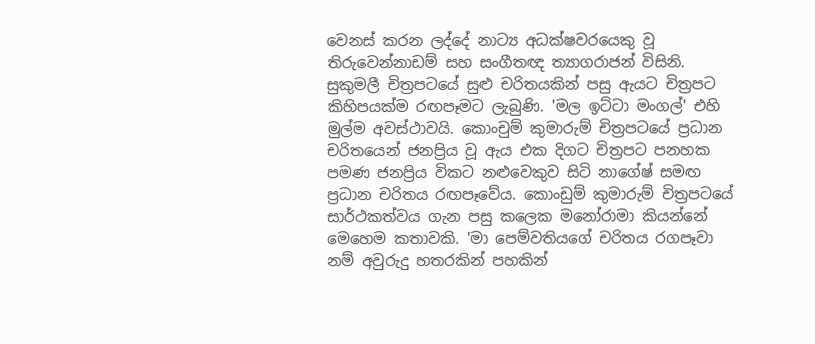වෙනස් කරන ලද්දේ නාට්‍ය අධක්ෂවරයෙකු වූ තිරුවෙන්නාඩම් සහ සංගීතඥ ත්‍යාගරාජන් විසිනි. සුකුමලී චිත්‍රපටයේ සුළු චරිතයකින් පසු ඇයට චිත්‍රපට කිහිපයක්ම රඟපෑමට ලැබුණි. 'මල ඉට්ටා මංගල්' එහි මුල්ම අවස්ථාවයි. කොංචුම් කුමාරුම් චිත්‍රපටයේ ප්‍රධාන චරිතයෙන් ජනප්‍රිය වූ ඇය එක දිගට චිත්‍රපට පනහක පමණ ජනප්‍රිය විකට නළුවෙකුව සිටි නාගේෂ් සමඟ ප්‍රධාන චරිතය රඟපෑවේය. කොංඩුම් කුමාරුම් චිත්‍රපටයේ සාර්ථකත්වය ගැන පසු කලෙක මනෝරාමා කියන්නේ මෙහෙම කතාවකි. 'මා පෙම්වතියගේ චරිතය රගපෑවා නම් අවුරුදු හතරකින් පහකින්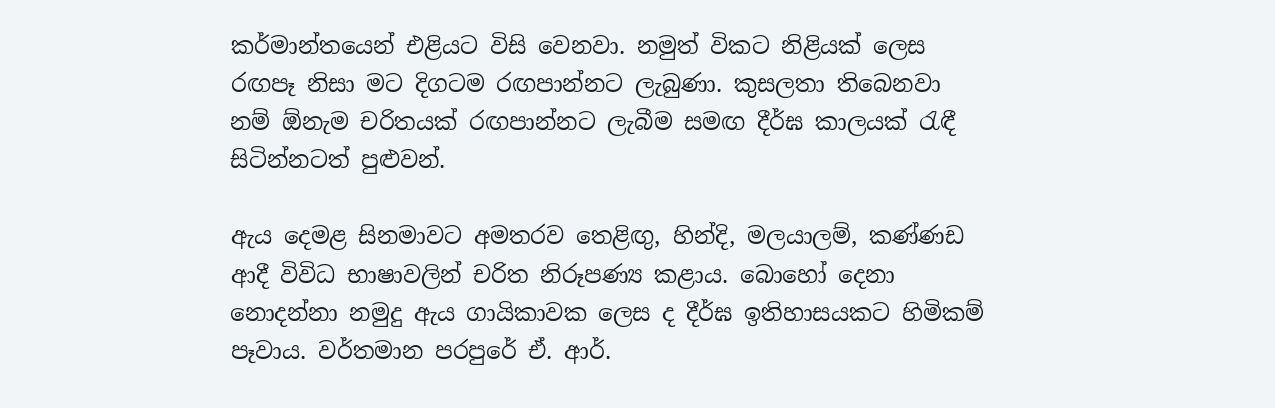කර්මාන්තයෙන් එළියට විසි වෙනවා. නමුත් විකට නිළියක් ලෙස රඟපෑ නිසා මට දිගටම රඟපාන්නට ලැබුණා. කුසලතා තිබෙනවා නම් ඕනැම චරිතයක් රඟපාන්නට ලැබීම සමඟ දීර්ඝ කාලයක් රැඳී සිටින්නටත් පුළුවන්.

ඇය දෙමළ සිනමාවට අමතරව තෙළිඟු, හින්දි, මලයාලම්, කණ්ණඩ ආදී විවිධ භාෂාවලින් චරිත නිරූපණ්‍ය කළාය. බොහෝ දෙනා නොදන්නා නමුදු ඇය ගායිකාවක ලෙස ද දීර්ඝ ඉතිහාසයකට හිමිකම් පෑවාය. වර්තමාන පරපුරේ ඒ. ආර්.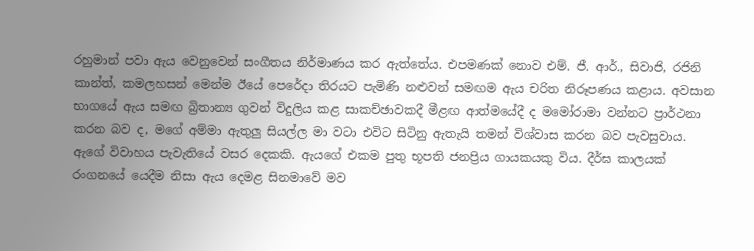රහුමාන් පවා ඇය වෙනුවෙන් සංගීතය නිර්මාණය කර ඇත්තේය. එපමණක් නොව එම්. ජී. ආර්., සිවාජි, රජිනි කාන්ත්, කමලහසන් මෙන්ම ඊයේ පෙරේදා තිරයට පැමිණි නළුවන් සමඟම ඇය චරිත නිරූපණය කළාය. අවසාන භාගයේ ඇය සමඟ බ්‍රිතාන්‍ය ගුවන් විදුලිය කළ සාකච්ඡාවකදී මීළඟ ආත්මයේදී ද මමෝරාමා වන්නට ප්‍රාර්ථනා කරන බව ද, මගේ අම්මා ඇතුලු සියල්ල මා වටා එවිට සිටිනු ඇතැයි තමන් විශ්වාස කරන බව පැවසුවාය. ඇගේ විවාහය පැවැතියේ වසර දෙකකි. ඇයගේ එකම පුතු භූපති ජනප්‍රිය ගායකයකු විය. දීර්ඝ කාලයක් රංගනයේ යෙදීම නිසා ඇය දෙමළ සිනමාවේ මව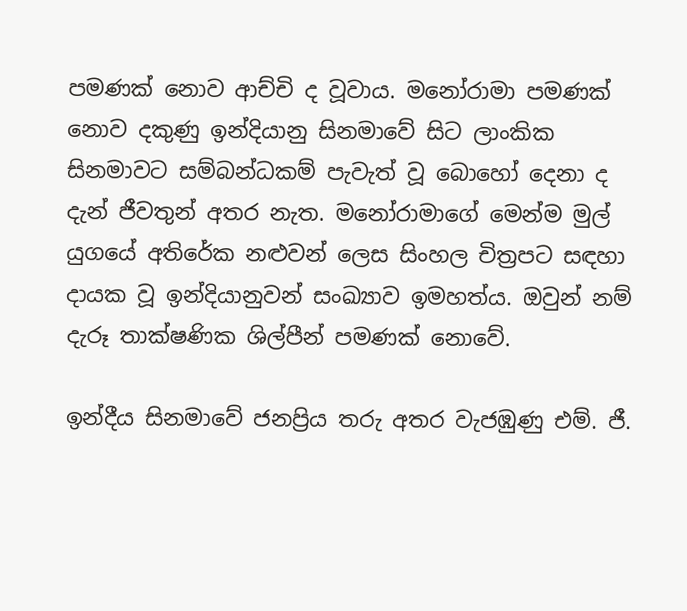පමණක් නොව ආච්චි ද වූවාය. මනෝරාමා පමණක් නොව දකුණු ඉන්දියානු සිනමාවේ සිට ලාංකික සිනමාවට සම්බන්ධකම් පැවැත් වූ බොහෝ දෙනා ද දැන් ජීවතුන් අතර නැත. මනෝරාමාගේ මෙන්ම මුල් යුගයේ අතිරේක නළුවන් ලෙස සිංහල චිත්‍රපට සඳහා දායක වූ ඉන්දියානුවන් සංඛ්‍යාව ඉමහත්ය. ඔවුන් නම් දැරූ තාක්ෂණික ශිල්පීන් පමණක් නොවේ.

ඉන්දීය සිනමාවේ ජනප්‍රිය තරු අතර වැජඹුණු එම්. ජී.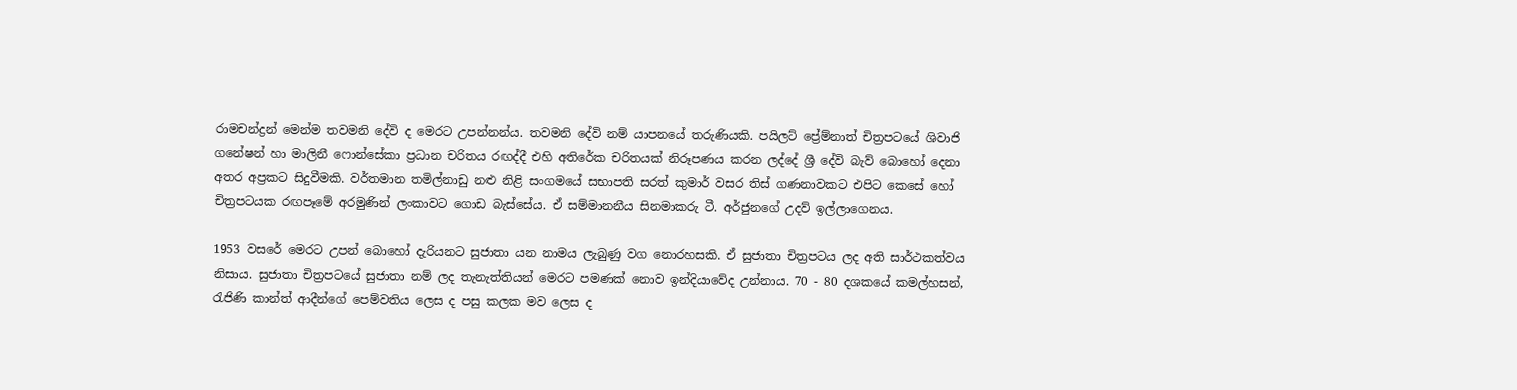රාමචන්ද්‍රන් මෙන්ම තවමනි දේවි ද මෙරට උපන්නන්ය. තවමනි දේවි නම් යාපනයේ තරුණියකි. පයිලට් ප්‍රේම්නාත් චිත්‍රපටයේ ශිවාජි ගනේෂන් හා මාලිනී ෆොන්සේකා ප්‍රධාන චරිතය රඟද්දී එහි අතිරේක චරිතයක් නිරූපණය කරන ලද්දේ ශ්‍රී දේවි බැව් බොහෝ දෙනා අතර අප්‍රකට සිදුවීමකි. වර්තමාන තමිල්නාඩු නළු නිළි සංගමයේ සභාපති සරත් කුමාර් වසර තිස් ගණනාවකට එපිට කෙසේ හෝ චිත්‍රපටයක රඟපෑමේ අරමුණින් ලංකාවට ගොඩ බැස්සේය. ඒ සම්මානනීය සිනමාකරු ටී. අර්ජුනගේ උදව් ඉල්ලාගෙනය.

1953 වසරේ මෙරට උපන් බොහෝ දැරියනට සුජාතා යන නාමය ලැබුණු වග නොරහසකි. ඒ සුජාතා චිත්‍රපටය ලද අති සාර්ථකත්වය නිසාය. සුජාතා චිත්‍රපටයේ සුජාතා නම් ලද තැනැත්තියන් මෙරට පමණක් නොව ඉන්දියාවේද උන්නාය. 70 - 80 දශකයේ කමල්හසන්, රැජිණි කාන්ත් ආදීන්ගේ පෙම්වතිය ලෙස ද පසු කලක මව ලෙස ද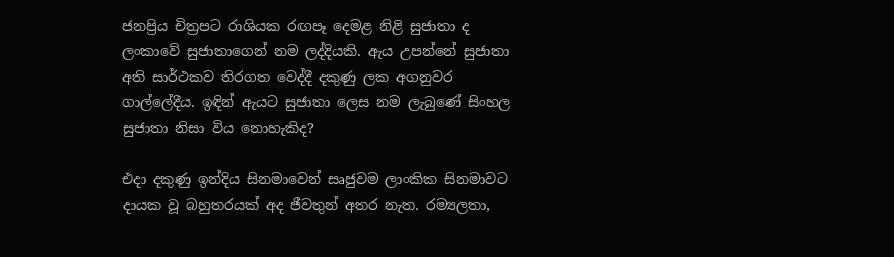ජනප්‍රිය චිත්‍රපට රාශියක රඟපෑ දෙමළ නිළි සුජාතා ද ලංකාවේ සුජාතාගෙන් නම ලද්දියකි. ඇය උපන්නේ සුජාතා අති සාර්ථකව තිරගත වෙද්දී දකුණු ලක අගනුවර ගාල්ලේදීය. ඉඳින් ඇයට සුජාතා ලෙස නම ලැබුණේ සිංහල සුජාතා නිසා විය නොහැකිද?

එදා දකුණු ඉන්දිය සිනමාවෙන් සෘජුවම ලාංකික සිනමාවට දායක වූ බහුතරයක් අද ජීවතුන් අතර නැත. රම්‍යලතා,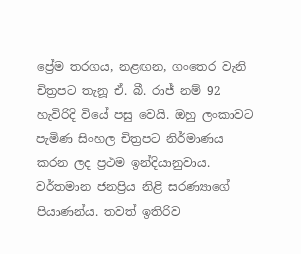ප්‍රේම තරගය, නළඟන, ගංතෙර වැනි චිත්‍රපට තැනූ ඒ. බී. රාජ් නම් 92 හැවිරිදි වියේ පසු වෙයි. ඔහු ලංකාවට පැමිණ සිංහල චිත්‍රපට නිර්මාණය කරන ලද ප්‍රථම ඉන්දියානුවාය. වර්තමාන ජනප්‍රිය නිළි සරණ්‍යාගේ පියාණන්ය. තවත් ඉතිරිව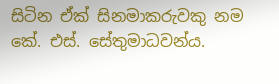සිටින ඒක් සිනමාකරුවකු නම කේ. එස්. සේතුමාධවන්ය.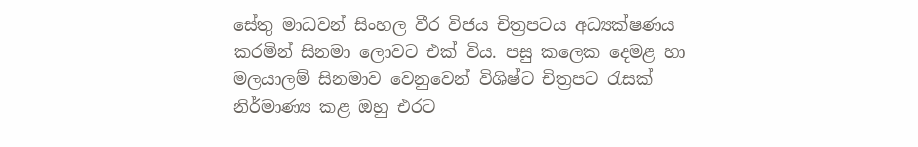සේතු මාධවන් සිංහල වීර විජය චිත්‍රපටය අධ්‍යක්ෂණය කරමින් සිනමා ලොවට එක් විය. පසු කලෙක දෙමළ හා මලයාලම් සිනමාව වෙනුවෙන් විශිෂ්ට චිත්‍රපට රැසක් නිර්මාණ්‍ය කළ ඔහු එරට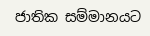ජාතික සම්මානයට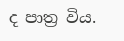ද පාත්‍ර විය.